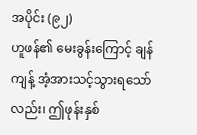အပိုင်း (၉၂)
ဟူဖန်၏ မေးခွန်းကြောင့် ချန်ကျန့် အံ့အားသင့်သွားရသော်လည်း၊ ဤဖုန်းနှစ်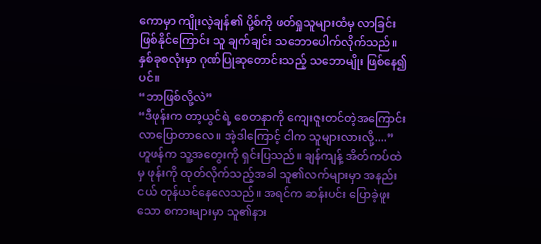ကောမှာ ကျိုးလဲ့ချန်၏ ပို့စ်ကို ဖတ်ရှုသူများထံမှ လာခြင်းဖြစ်နိုင်ကြောင်း သူ ချက်ချင်း သဘောပေါက်လိုက်သည်။ နှစ်ခုစလုံးမှာ ဂုဏ်ပြုဆုတောင်းသည့် သဘောမျိုး ဖြစ်နေ၍ပင်။
“ဘာဖြစ်လို့လဲ”
“ဒီဖုန်းက တာ့ယွင်ရဲ့ စေတနာကို ကျေးဇူးတင်တဲ့အကြောင်း လာပြောတာလေ။ အဲ့ဒါကြောင့် ငါက သူများလားလို့....”
ဟူဖန်က သူ့အတွေးကို ရှင်းပြသည်။ ချန်ကျန့် အိတ်ကပ်ထဲမှ ဖုန်းကို ထုတ်လိုက်သည့်အခါ သူ၏လက်များမှာ အနည်းငယ် တုန်ယင်နေလေသည်။ အရင်က ဆန်းပင်း ပြောခဲ့ဖူးသော စကားများမှာ သူ၏နား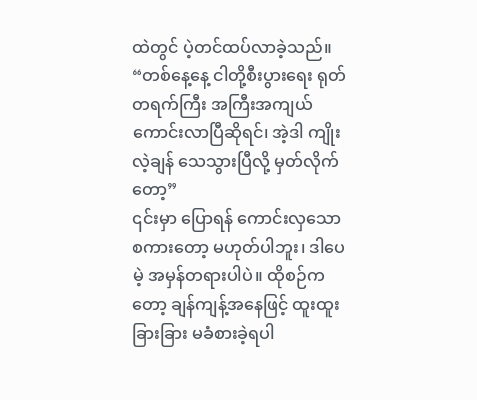ထဲတွင် ပဲ့တင်ထပ်လာခဲ့သည်။
“တစ်နေ့နေ့ ငါတို့စီးပွားရေး ရုတ်တရက်ကြီး အကြီးအကျယ် ကောင်းလာပြီဆိုရင်၊ အဲ့ဒါ ကျိုးလဲ့ချန် သေသွားပြီလို့ မှတ်လိုက်တော့”
၎င်းမှာ ပြောရန် ကောင်းလှသော စကားတော့ မဟုတ်ပါဘူး၊ ဒါပေမဲ့ အမှန်တရားပါပဲ။ ထိုစဉ်ကတော့ ချန်ကျန့်အနေဖြင့် ထူးထူးခြားခြား မခံစားခဲ့ရပါ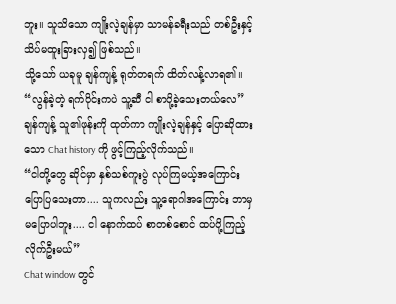ဘူး။ သူသိသော ကျိုးလဲ့ချန်မှာ သာမန်ခရီးသည် တစ်ဦးနှင့် သိပ်မထူးခြားလှ၍ ဖြစ်သည်။
သို့သော် ယခုမူ ချန်ကျန့် ရုတ်တရက် ထိတ်လန့်လာရ၏။
“လွန်ခဲ့တဲ့ ရက်ပိုင်းကပဲ သူ့ဆီ ငါ စာပို့ခဲ့သေးတယ်လေ”
ချန်ကျန့် သူ၏ဖုန်းကို ထုတ်ကာ ကျိုးလဲ့ချန်နှင့် ပြောဆိုထားသော Chat history ကို ဖွင့်ကြည့်လိုက်သည်။
“ငါတို့တွေ ဆိုင်မှာ နှစ်သစ်ကူးပွဲ လုပ်ကြမယ့်အကြောင်း ပြောပြသေးတာ.... သူကလည်း သူ့ရောဂါအကြောင်း ဘာမှမပြောပါဘူး.... ငါ နောက်ထပ် စာတစ်စောင် ထပ်ပို့ကြည့်လိုက်ဦးမယ်”
Chat window တွင်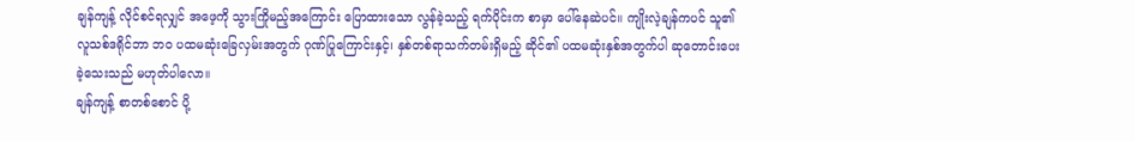ချန်ကျန့် လိုင်စင်ရလျှင် အဖေ့ကို သွားကြိုမည့်အကြောင်း ပြောထားသော လွန်ခဲ့သည့် ရက်ပိုင်းက စာမှာ ပေါ်နေဆဲပင်။ ကျိုးလဲ့ချန်ကပင် သူ၏ လူသစ်ဒရိုင်ဘာ ဘဝ ပထမဆုံးခြေလှမ်းအတွက် ဂုဏ်ပြုကြောင်းနှင့်၊ နှစ်တစ်ရာသက်တမ်းရှိမည့် ဆိုင်၏ ပထမဆုံးနှစ်အတွက်ပါ ဆုတောင်းပေးခဲ့သေးသည် မဟုတ်ပါလော။
ချန်ကျန့် စာတစ်စောင် ပို့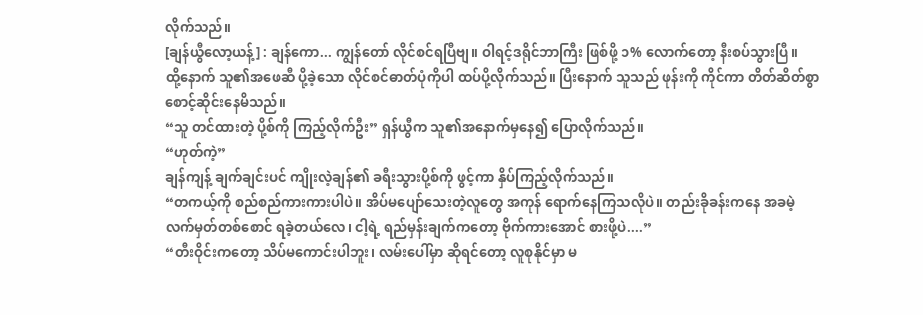လိုက်သည်။
[ချန်ယွီလော့ယန့်] : ချန်ကော... ကျွန်တော် လိုင်စင်ရပြီဗျ။ ဝါရင့်ဒရိုင်ဘာကြီး ဖြစ်ဖို့ ၁% လောက်တော့ နီးစပ်သွားပြီ။
ထို့နောက် သူ၏အဖေဆီ ပို့ခဲ့သော လိုင်စင်ဓာတ်ပုံကိုပါ ထပ်ပို့လိုက်သည်။ ပြီးနောက် သူသည် ဖုန်းကို ကိုင်ကာ တိတ်ဆိတ်စွာ စောင့်ဆိုင်းနေမိသည်။
“သူ တင်ထားတဲ့ ပို့စ်ကို ကြည့်လိုက်ဦး” ရှန်ယွီက သူ၏အနောက်မှနေ၍ ပြောလိုက်သည်။
“ဟုတ်ကဲ့”
ချန်ကျန့် ချက်ချင်းပင် ကျိုးလဲ့ချန်၏ ခရီးသွားပို့စ်ကို ဖွင့်ကာ နှိပ်ကြည့်လိုက်သည်။
“တကယ့်ကို စည်စည်ကားကားပါပဲ။ အိပ်မပျော်သေးတဲ့လူတွေ အကုန် ရောက်နေကြသလိုပဲ။ တည်းခိုခန်းကနေ အခမဲ့ လက်မှတ်တစ်စောင် ရခဲ့တယ်လေ၊ ငါ့ရဲ့ ရည်မှန်းချက်ကတော့ ဗိုက်ကားအောင် စားဖို့ပဲ....”
“တီးဝိုင်းကတော့ သိပ်မကောင်းပါဘူး၊ လမ်းပေါ်မှာ ဆိုရင်တော့ လူစုနိုင်မှာ မ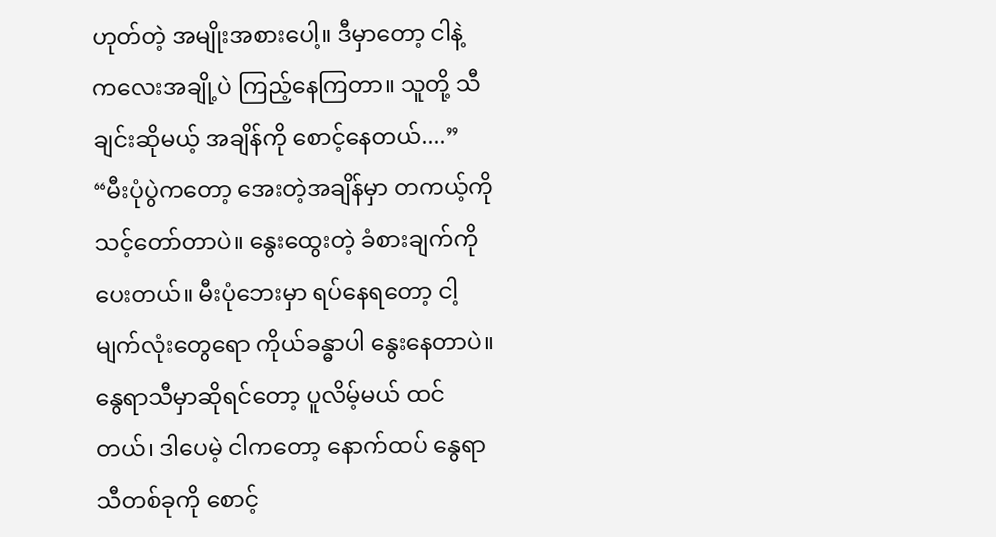ဟုတ်တဲ့ အမျိုးအစားပေါ့။ ဒီမှာတော့ ငါနဲ့ ကလေးအချို့ပဲ ကြည့်နေကြတာ။ သူတို့ သီချင်းဆိုမယ့် အချိန်ကို စောင့်နေတယ်....”
“မီးပုံပွဲကတော့ အေးတဲ့အချိန်မှာ တကယ့်ကို သင့်တော်တာပဲ။ နွေးထွေးတဲ့ ခံစားချက်ကို ပေးတယ်။ မီးပုံဘေးမှာ ရပ်နေရတော့ ငါ့မျက်လုံးတွေရော ကိုယ်ခန္ဓာပါ နွေးနေတာပဲ။ နွေရာသီမှာဆိုရင်တော့ ပူလိမ့်မယ် ထင်တယ်၊ ဒါပေမဲ့ ငါကတော့ နောက်ထပ် နွေရာသီတစ်ခုကို စောင့်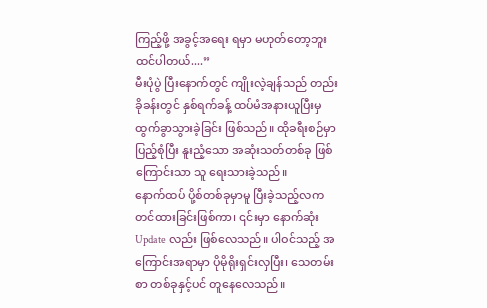ကြည့်ဖို့ အခွင့်အရေး ရမှာ မဟုတ်တော့ဘူး ထင်ပါတယ်....”
မီးပုံပွဲ ပြီးနောက်တွင် ကျိုးလဲ့ချန်သည် တည်းခိုခန်းတွင် နှစ်ရက်ခန့် ထပ်မံအနားယူပြီးမှ ထွက်ခွာသွားခဲ့ခြင်း ဖြစ်သည်။ ထိုခရီးစဉ်မှာ ပြည့်စုံပြီး နူးညံ့သော အဆုံးသတ်တစ်ခု ဖြစ်ကြောင်းသာ သူ ရေးသားခဲ့သည်။
နောက်ထပ် ပို့စ်တစ်ခုမှာမူ ပြီးခဲ့သည့်လက တင်ထားခြင်းဖြစ်ကာ၊ ၎င်းမှာ နောက်ဆုံး Update လည်း ဖြစ်လေသည်။ ပါဝင်သည့် အကြောင်းအရာမှာ ပိုမိုရိုးရှင်းလှပြီး၊ သေတမ်းစာ တစ်ခုနှင့်ပင် တူနေလေသည်။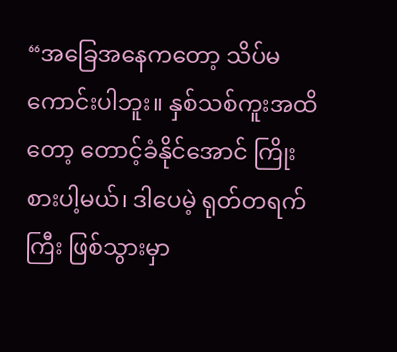“အခြေအနေကတော့ သိပ်မကောင်းပါဘူး။ နှစ်သစ်ကူးအထိတော့ တောင့်ခံနိုင်အောင် ကြိုးစားပါ့မယ်၊ ဒါပေမဲ့ ရုတ်တရက်ကြီး ဖြစ်သွားမှာ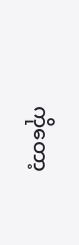ကိုတော့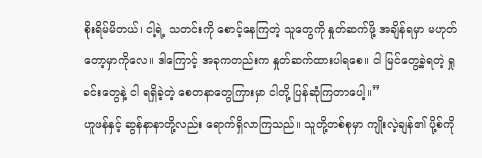စိုးရိမ်မိတယ်၊ ငါ့ရဲ့ သတင်းကို စောင့်နေကြတဲ့ သူတွေကို နှုတ်ဆက်ဖို့ အချိန်ရမှာ မဟုတ်တော့မှာကိုလေ။ ဒါကြောင့် အခုကတည်းက နှုတ်ဆက်ထားပါရစေ။ ငါ မြင်တွေ့ခဲ့ရတဲ့ ရှုခင်းတွေနဲ့ ငါ ရရှိခဲ့တဲ့ စေတနာတွေကြားမှာ ငါတို့ ပြန်ဆုံကြတာပေါ့။”
ဟူဖန်နှင့် ဆွန်နာနာတို့လည်း ရောက်ရှိလာကြသည်။ သူတို့တစ်စုမှာ ကျိုးလဲ့ချန်၏ ပို့စ်ကို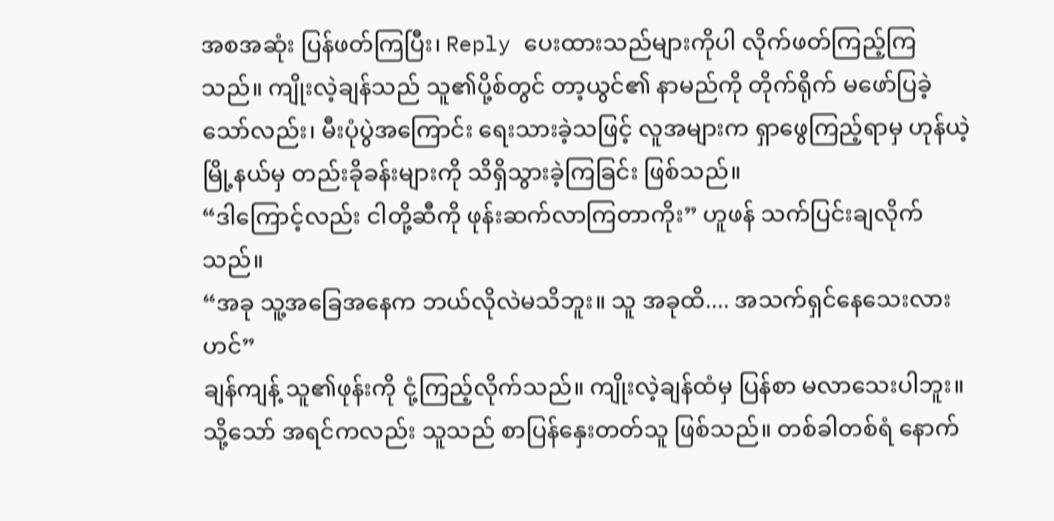အစအဆုံး ပြန်ဖတ်ကြပြီး၊ Reply ပေးထားသည်များကိုပါ လိုက်ဖတ်ကြည့်ကြသည်။ ကျိုးလဲ့ချန်သည် သူ၏ပို့စ်တွင် တာ့ယွင်၏ နာမည်ကို တိုက်ရိုက် မဖော်ပြခဲ့သော်လည်း၊ မီးပုံပွဲအကြောင်း ရေးသားခဲ့သဖြင့် လူအများက ရှာဖွေကြည့်ရာမှ ဟုန်ယဲ့မြို့နယ်မှ တည်းခိုခန်းများကို သိရှိသွားခဲ့ကြခြင်း ဖြစ်သည်။
“ဒါကြောင့်လည်း ငါတို့ဆီကို ဖုန်းဆက်လာကြတာကိုး” ဟူဖန် သက်ပြင်းချလိုက်သည်။
“အခု သူ့အခြေအနေက ဘယ်လိုလဲမသိဘူး။ သူ အခုထိ.... အသက်ရှင်နေသေးလားဟင်”
ချန်ကျန့် သူ၏ဖုန်းကို ငုံ့ကြည့်လိုက်သည်။ ကျိုးလဲ့ချန်ထံမှ ပြန်စာ မလာသေးပါဘူး။ သို့သော် အရင်ကလည်း သူသည် စာပြန်နှေးတတ်သူ ဖြစ်သည်။ တစ်ခါတစ်ရံ နောက်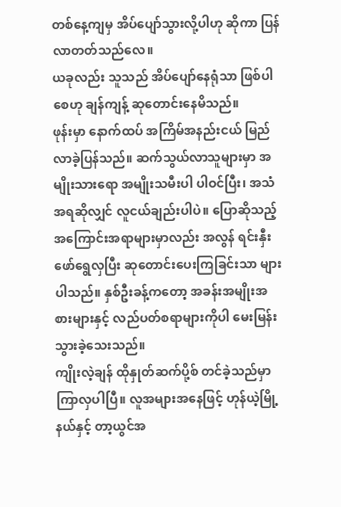တစ်နေ့ကျမှ အိပ်ပျော်သွားလို့ပါဟု ဆိုကာ ပြန်လာတတ်သည်လေ။
ယခုလည်း သူသည် အိပ်ပျော်နေရုံသာ ဖြစ်ပါစေဟု ချန်ကျန့် ဆုတောင်းနေမိသည်။
ဖုန်းမှာ နောက်ထပ် အကြိမ်အနည်းငယ် မြည်လာခဲ့ပြန်သည်။ ဆက်သွယ်လာသူများမှာ အမျိုးသားရော အမျိုးသမီးပါ ပါဝင်ပြီး၊ အသံအရဆိုလျှင် လူငယ်ချည်းပါပဲ။ ပြောဆိုသည့် အကြောင်းအရာများမှာလည်း အလွန် ရင်းနှီးဖော်ရွေလှပြီး ဆုတောင်းပေးကြခြင်းသာ များပါသည်။ နှစ်ဦးခန့်ကတော့ အခန်းအမျိုးအစားများနှင့် လည်ပတ်စရာများကိုပါ မေးမြန်းသွားခဲ့သေးသည်။
ကျိုးလဲ့ချန် ထိုနှုတ်ဆက်ပို့စ် တင်ခဲ့သည်မှာ ကြာလှပါပြီ။ လူအများအနေဖြင့် ဟုန်ယဲ့မြို့နယ်နှင့် တာ့ယွင်အ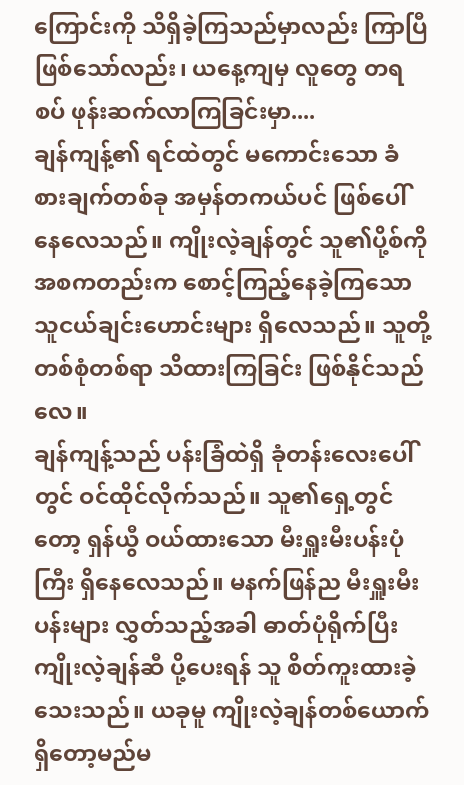ကြောင်းကို သိရှိခဲ့ကြသည်မှာလည်း ကြာပြီဖြစ်သော်လည်း၊ ယနေ့ကျမှ လူတွေ တရစပ် ဖုန်းဆက်လာကြခြင်းမှာ....
ချန်ကျန့်၏ ရင်ထဲတွင် မကောင်းသော ခံစားချက်တစ်ခု အမှန်တကယ်ပင် ဖြစ်ပေါ်နေလေသည်။ ကျိုးလဲ့ချန်တွင် သူ၏ပို့စ်ကို အစကတည်းက စောင့်ကြည့်နေခဲ့ကြသော သူငယ်ချင်းဟောင်းများ ရှိလေသည်။ သူတို့တစ်စုံတစ်ရာ သိထားကြခြင်း ဖြစ်နိုင်သည်လေ။
ချန်ကျန့်သည် ပန်းခြံထဲရှိ ခုံတန်းလေးပေါ်တွင် ဝင်ထိုင်လိုက်သည်။ သူ၏ရှေ့တွင်တော့ ရှန်ယွီ ဝယ်ထားသော မီးရှူးမီးပန်းပုံကြီး ရှိနေလေသည်။ မနက်ဖြန်ည မီးရှူးမီးပန်းများ လွှတ်သည့်အခါ ဓာတ်ပုံရိုက်ပြီး ကျိုးလဲ့ချန်ဆီ ပို့ပေးရန် သူ စိတ်ကူးထားခဲ့သေးသည်။ ယခုမူ ကျိုးလဲ့ချန်တစ်ယောက် ရှိတော့မည်မ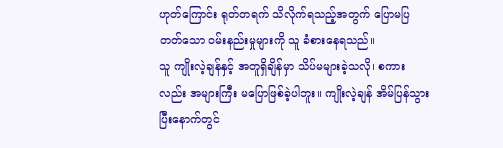ဟုတ်ကြောင်း ရုတ်တရက် သိလိုက်ရသည့်အတွက် ပြောမပြတတ်သော ဝမ်းနည်းမှုများကို သူ ခံစားနေရသည်။
သူ ကျိုးလဲ့ချန်နှင့် အတူရှိချိန်မှာ သိပ်မများခဲ့သလို၊ စကားလည်း အများကြီး မပြောဖြစ်ခဲ့ပါဘူး။ ကျိုးလဲ့ချန် အိမ်ပြန်သွားပြီးနောက်တွင်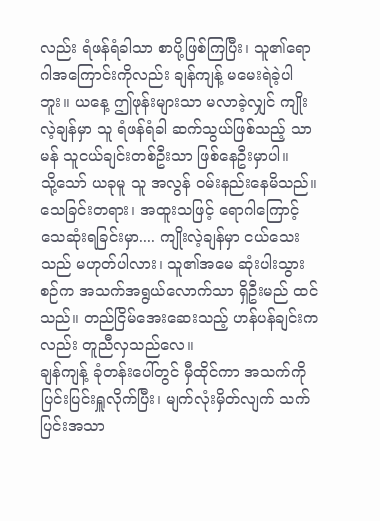လည်း ရံဖန်ရံခါသာ စာပို့ဖြစ်ကြပြီး၊ သူ၏ရောဂါအကြောင်းကိုလည်း ချန်ကျန့် မမေးရဲခဲ့ပါဘူး။ ယနေ့ ဤဖုန်းများသာ မလာခဲ့လျှင် ကျိုးလဲ့ချန်မှာ သူ ရံဖန်ရံခါ ဆက်သွယ်ဖြစ်သည့် သာမန် သူငယ်ချင်းတစ်ဦးသာ ဖြစ်နေဦးမှာပါ။
သို့သော် ယခုမူ သူ အလွန် ဝမ်းနည်းနေမိသည်။ သေခြင်းတရား၊ အထူးသဖြင့် ရောဂါကြောင့် သေဆုံးရခြင်းမှာ.... ကျိုးလဲ့ချန်မှာ ငယ်သေးသည် မဟုတ်ပါလား၊ သူ၏အမေ ဆုံးပါးသွားစဉ်က အသက်အရွယ်လောက်သာ ရှိဦးမည် ထင်သည်။ တည်ငြိမ်အေးဆေးသည့် ဟန်ပန်ချင်းကလည်း တူညီလှသည်လေ။
ချန်ကျန့် ခုံတန်းပေါ်တွင် မှီထိုင်ကာ အသက်ကို ပြင်းပြင်းရှူလိုက်ပြီး၊ မျက်လုံးမှိတ်လျက် သက်ပြင်းအသာ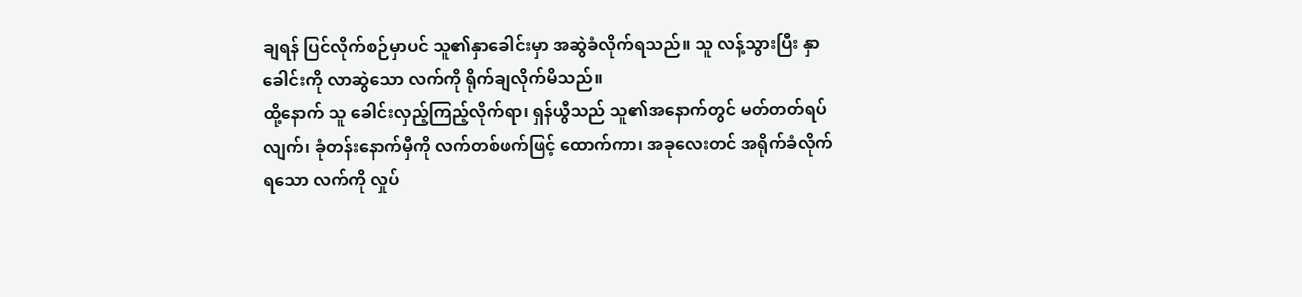ချရန် ပြင်လိုက်စဉ်မှာပင် သူ၏နှာခေါင်းမှာ အဆွဲခံလိုက်ရသည်။ သူ လန့်သွားပြီး နှာခေါင်းကို လာဆွဲသော လက်ကို ရိုက်ချလိုက်မိသည်။
ထို့နောက် သူ ခေါင်းလှည့်ကြည့်လိုက်ရာ၊ ရှန်ယွီသည် သူ၏အနောက်တွင် မတ်တတ်ရပ်လျက်၊ ခုံတန်းနောက်မှီကို လက်တစ်ဖက်ဖြင့် ထောက်ကာ၊ အခုလေးတင် အရိုက်ခံလိုက်ရသော လက်ကို လှုပ်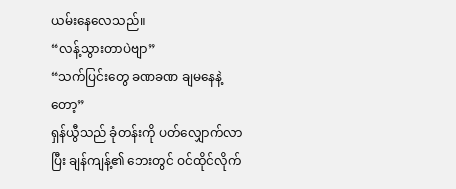ယမ်းနေလေသည်။
“လန့်သွားတာပဲဗျာ”
“သက်ပြင်းတွေ ခဏခဏ ချမနေနဲ့တော့”
ရှန်ယွီသည် ခုံတန်းကို ပတ်လျှောက်လာပြီး ချန်ကျန့်၏ ဘေးတွင် ဝင်ထိုင်လိုက်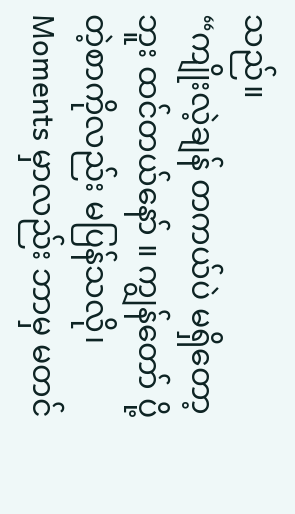သည်။
“ကျိုးလဲ့ချန် တကယ်ပဲ မရှိတော့ဘူး ထင်တယ်နော် ။ ကျွန်တော် ပို့တဲ့စာကိုလည်း မပြန်သလို၊ Moments မှာလည်း ဘာမှ မတင်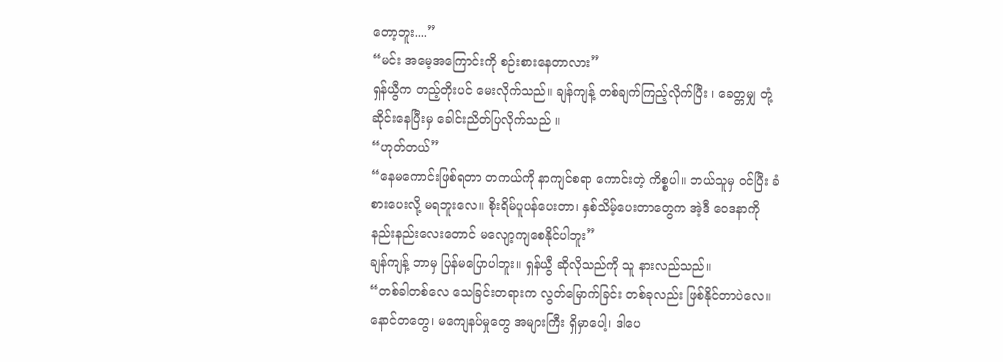တော့ဘူး....”
“မင်း အမေ့အကြောင်းကို စဉ်းစားနေတာလား”
ရှန်ယွီက တည့်တိုးပင် မေးလိုက်သည်။ ချန်ကျန့် တစ်ချက်ကြည့်လိုက်ပြီး ၊ ခေတ္တမျှ တုံ့ဆိုင်းနေပြီးမှ ခေါင်းညိတ်ပြလိုက်သည် ။
“ဟုတ်တယ်”
“နေမကောင်းဖြစ်ရတာ တကယ်ကို နာကျင်စရာ ကောင်းတဲ့ ကိစ္စပါ။ ဘယ်သူမှ ဝင်ပြီး ခံစားပေးလို့ မရဘူးလေ။ စိုးရိမ်ပူပန်ပေးတာ၊ နှစ်သိမ့်ပေးတာတွေက အဲ့ဒီ ဝေဒနာကို နည်းနည်းလေးတောင် မလျော့ကျစေနိုင်ပါဘူး”
ချန်ကျန့် ဘာမှ ပြန်မပြောပါဘူး။ ရှန်ယွီ ဆိုလိုသည်ကို သူ နားလည်သည်။
“တစ်ခါတစ်လေ သေခြင်းတရားက လွတ်မြောက်ခြင်း တစ်ခုလည်း ဖြစ်နိုင်တာပဲလေ။ နောင်တတွေ၊ မကျေနပ်မှုတွေ အများကြီး ရှိမှာပေါ့၊ ဒါပေ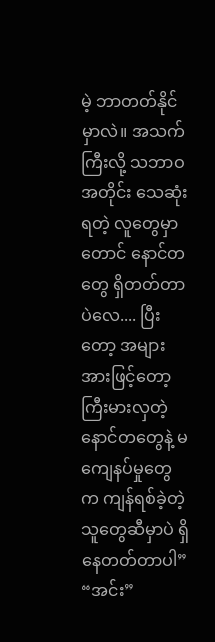မဲ့ ဘာတတ်နိုင်မှာလဲ။ အသက်ကြီးလို့ သဘာဝအတိုင်း သေဆုံးရတဲ့ လူတွေမှာတောင် နောင်တတွေ ရှိတတ်တာပဲလေ.... ပြီးတော့ အများအားဖြင့်တော့ ကြီးမားလှတဲ့ နောင်တတွေနဲ့ မကျေနပ်မှုတွေက ကျန်ရစ်ခဲ့တဲ့သူတွေဆီမှာပဲ ရှိနေတတ်တာပါ”
“အင်း”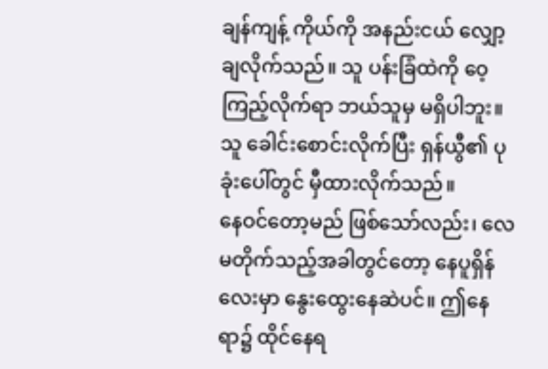ချန်ကျန့် ကိုယ်ကို အနည်းငယ် လျှော့ချလိုက်သည်။ သူ ပန်းခြံထဲကို ဝေ့ကြည့်လိုက်ရာ ဘယ်သူမှ မရှိပါဘူး။ သူ ခေါင်းစောင်းလိုက်ပြီး ရှန်ယွီ၏ ပုခုံးပေါ်တွင် မှီထားလိုက်သည်။
နေဝင်တော့မည် ဖြစ်သော်လည်း၊ လေမတိုက်သည့်အခါတွင်တော့ နေပူရှိန်လေးမှာ နွေးထွေးနေဆဲပင်။ ဤနေရာ၌ ထိုင်နေရ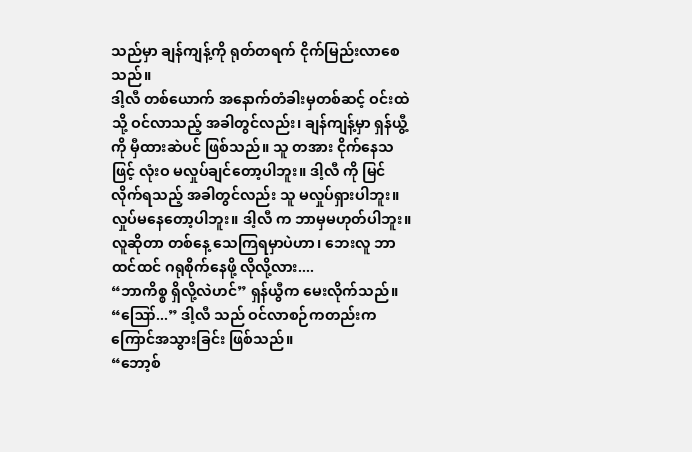သည်မှာ ချန်ကျန့်ကို ရုတ်တရက် ငိုက်မြည်းလာစေသည်။
ဒါ့လီ တစ်ယောက် အနောက်တံခါးမှတစ်ဆင့် ဝင်းထဲသို့ ဝင်လာသည့် အခါတွင်လည်း၊ ချန်ကျန့်မှာ ရှန်ယွီ့ကို မှီထားဆဲပင် ဖြစ်သည်။ သူ တအား ငိုက်နေသဖြင့် လုံးဝ မလှုပ်ချင်တော့ပါဘူး။ ဒါ့လီ ကို မြင်လိုက်ရသည့် အခါတွင်လည်း သူ မလှုပ်ရှားပါဘူး။
လှုပ်မနေတော့ပါဘူး။ ဒါ့လီ က ဘာမှမဟုတ်ပါဘူး။ လူဆိုတာ တစ်နေ့ သေကြရမှာပဲဟာ၊ ဘေးလူ ဘာထင်ထင် ဂရုစိုက်နေဖို့ လိုလို့လား....
“ဘာကိစ္စ ရှိလို့လဲဟင်” ရှန်ယွီက မေးလိုက်သည်။
“ဪ...” ဒါ့လီ သည် ဝင်လာစဉ်ကတည်းက ကြောင်အသွားခြင်း ဖြစ်သည်။
“ဘော့စ်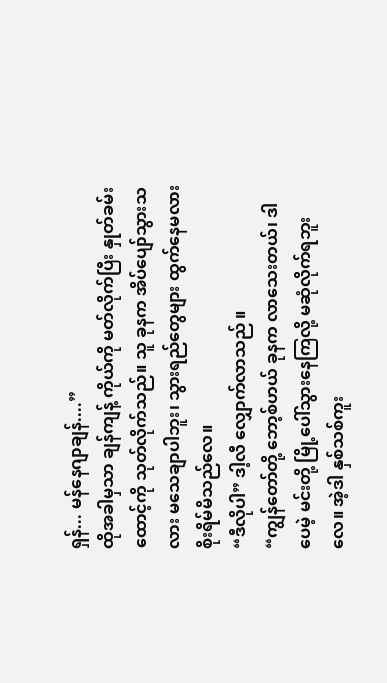ရှန်... မန်နေဂျာချန်....”
ထိုအခါမှသာ ချန်ကျန့် ကိုယ်ကို မတ်လိုက်ပြီး နှုတ်ခမ်းထောင့်ကို သုတ်လိုက်သည်။ သူ ခုနက အိပ်ပျော်သွားသလား မသေချာပါဘူး၊ သွားရည်တွေများ ထွက်နေမလား စိုးရိမ်မိသည်လေ။
“ဒီလိုပါ” ဒါ့လီ လျှောက်လာသည် ။
“ကျွန်တော်တို့ ဘော့စ်ဟယ် ခုနက လာသေးတယ်၊ ဒါပေမဲ့ မင်းတို့ မြို့ပေါ်သွားနေကြလို့ မဆုံလိုက်ရဘူးလေ။ အဲ့ဒါ နှစ်သစ်ကူး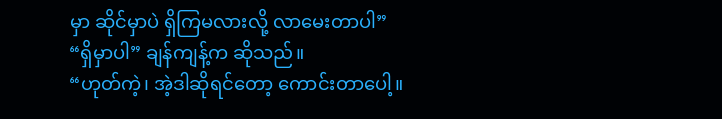မှာ ဆိုင်မှာပဲ ရှိကြမလားလို့ လာမေးတာပါ”
“ရှိမှာပါ” ချန်ကျန့်က ဆိုသည်။
“ဟုတ်ကဲ့၊ အဲ့ဒါဆိုရင်တော့ ကောင်းတာပေါ့။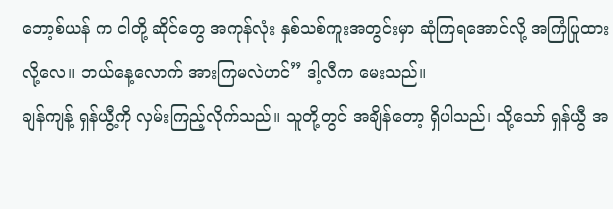ဘော့စ်ယန် က ငါတို့ ဆိုင်တွေ အကုန်လုံး နှစ်သစ်ကူးအတွင်းမှာ ဆုံကြရအောင်လို့ အကြံပြုထားလို့လေ။ ဘယ်နေ့လောက် အားကြမလဲဟင်” ဒါ့လီက မေးသည်။
ချန်ကျန့် ရှန်ယွီ့ကို လှမ်းကြည့်လိုက်သည်။ သူတို့တွင် အချိန်တော့ ရှိပါသည်၊ သို့သော် ရှန်ယွီ အ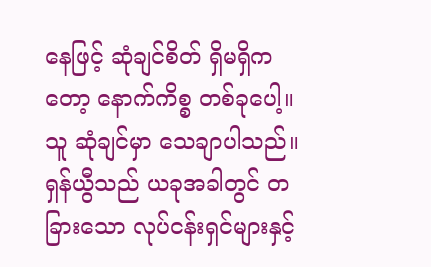နေဖြင့် ဆုံချင်စိတ် ရှိမရှိကတော့ နောက်ကိစ္စ တစ်ခုပေါ့။ သူ ဆုံချင်မှာ သေချာပါသည်။ ရှန်ယွီသည် ယခုအခါတွင် တခြားသော လုပ်ငန်းရှင်များနှင့်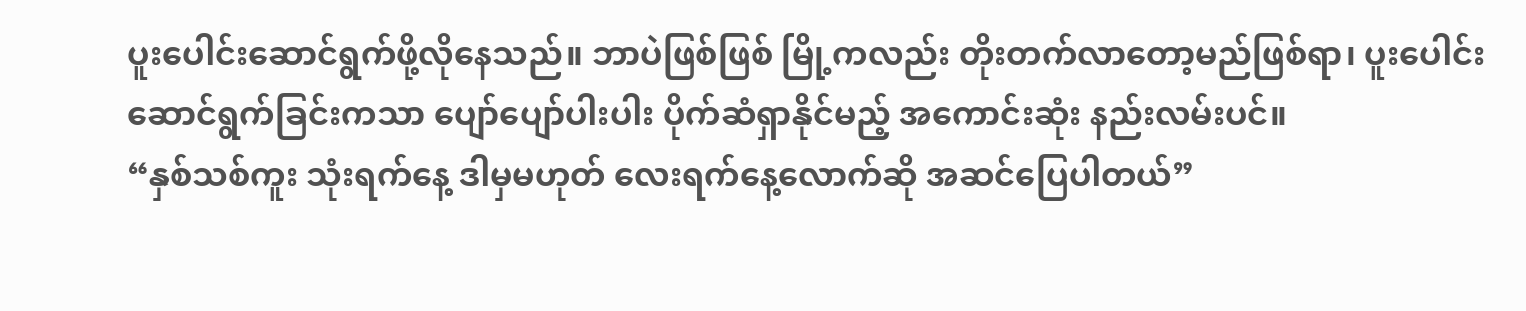ပူးပေါင်းဆောင်ရွက်ဖို့လိုနေသည်။ ဘာပဲဖြစ်ဖြစ် မြို့ကလည်း တိုးတက်လာတော့မည်ဖြစ်ရာ၊ ပူးပေါင်းဆောင်ရွက်ခြင်းကသာ ပျော်ပျော်ပါးပါး ပိုက်ဆံရှာနိုင်မည့် အကောင်းဆုံး နည်းလမ်းပင်။
“နှစ်သစ်ကူး သုံးရက်နေ့ ဒါမှမဟုတ် လေးရက်နေ့လောက်ဆို အဆင်ပြေပါတယ်”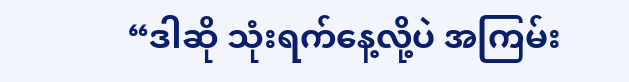“ဒါဆို သုံးရက်နေ့လို့ပဲ အကြမ်း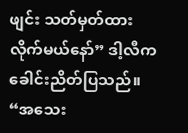ဖျင်း သတ်မှတ်ထားလိုက်မယ်နော်” ဒါ့လီက ခေါင်းညိတ်ပြသည်။
“အသေး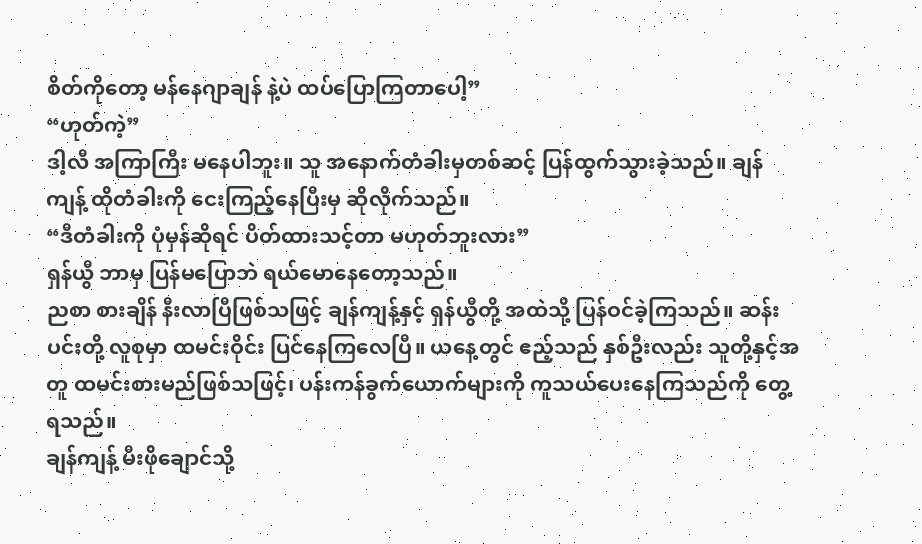စိတ်ကိုတော့ မန်နေဂျာချန် နဲ့ပဲ ထပ်ပြောကြတာပေါ့”
“ဟုတ်ကဲ့”
ဒါ့လီ အကြာကြီး မနေပါဘူး။ သူ အနောက်တံခါးမှတစ်ဆင့် ပြန်ထွက်သွားခဲ့သည်။ ချန်ကျန့် ထိုတံခါးကို ငေးကြည့်နေပြီးမှ ဆိုလိုက်သည်။
“ဒီတံခါးကို ပုံမှန်ဆိုရင် ပိတ်ထားသင့်တာ မဟုတ်ဘူးလား”
ရှန်ယွီ ဘာမှ ပြန်မပြောဘဲ ရယ်မောနေတော့သည်။
ညစာ စားချိန် နီးလာပြီဖြစ်သဖြင့် ချန်ကျန့်နှင့် ရှန်ယွီတို့ အထဲသို့ ပြန်ဝင်ခဲ့ကြသည်။ ဆန်းပင်းတို့ လူစုမှာ ထမင်းဝိုင်း ပြင်နေကြလေပြီ။ ယနေ့တွင် ဧည့်သည် နှစ်ဦးလည်း သူတို့နှင့်အတူ ထမင်းစားမည်ဖြစ်သဖြင့်၊ ပန်းကန်ခွက်ယောက်များကို ကူသယ်ပေးနေကြသည်ကို တွေ့ရသည်။
ချန်ကျန့် မီးဖိုချောင်သို့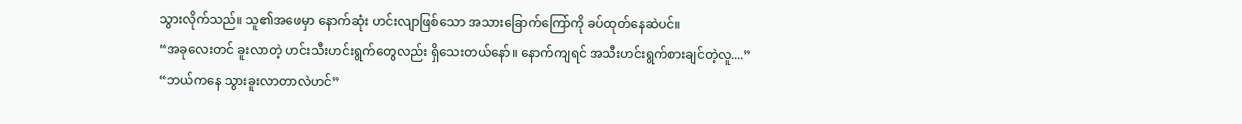သွားလိုက်သည်။ သူ၏အဖေမှာ နောက်ဆုံး ဟင်းလျာဖြစ်သော အသားခြောက်ကြော်ကို ခပ်ထုတ်နေဆဲပင်။
“အခုလေးတင် ခူးလာတဲ့ ဟင်းသီးဟင်းရွက်တွေလည်း ရှိသေးတယ်နော်။ နောက်ကျရင် အသီးဟင်းရွက်စားချင်တဲ့လူ....”
“ဘယ်ကနေ သွားခူးလာတာလဲဟင်”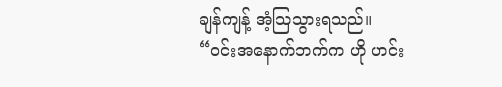ချန်ကျန့် အံ့သြသွားရသည်။
“ဝင်းအနောက်ဘက်က ဟို ဟင်း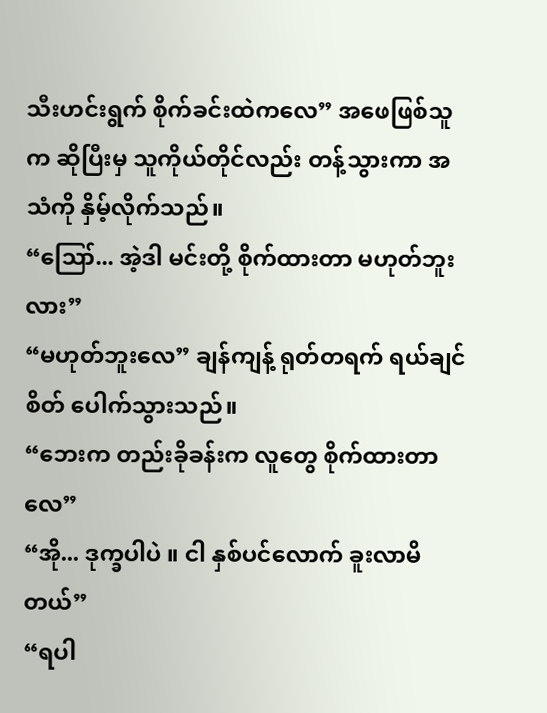သီးဟင်းရွက် စိုက်ခင်းထဲကလေ” အဖေဖြစ်သူက ဆိုပြီးမှ သူကိုယ်တိုင်လည်း တန့်သွားကာ အသံကို နှိမ့်လိုက်သည်။
“ဪ... အဲ့ဒါ မင်းတို့ စိုက်ထားတာ မဟုတ်ဘူးလား”
“မဟုတ်ဘူးလေ” ချန်ကျန့် ရုတ်တရက် ရယ်ချင်စိတ် ပေါက်သွားသည်။
“ဘေးက တည်းခိုခန်းက လူတွေ စိုက်ထားတာလေ”
“အို... ဒုက္ခပါပဲ ။ ငါ နှစ်ပင်လောက် ခူးလာမိတယ်”
“ရပါ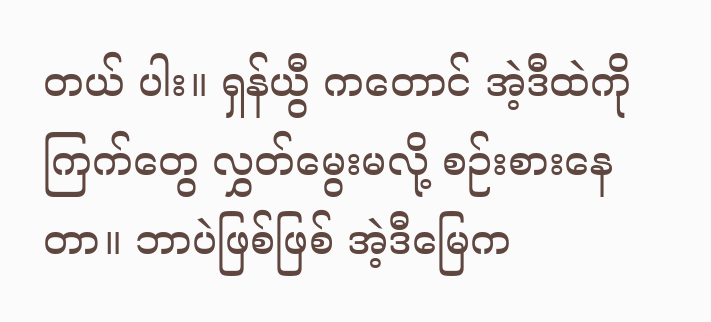တယ် ပါး။ ရှန်ယွီ ကတောင် အဲ့ဒီထဲကို ကြက်တွေ လွှတ်မွေးမလို့ စဉ်းစားနေတာ။ ဘာပဲဖြစ်ဖြစ် အဲ့ဒီမြေက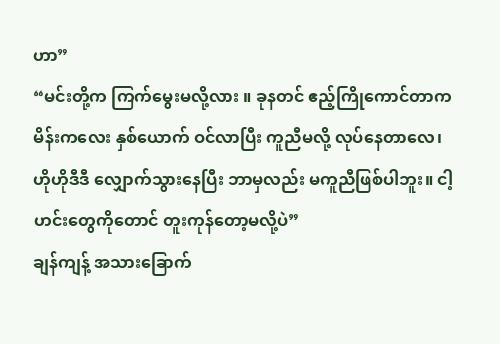ဟာ”
“မင်းတို့က ကြက်မွေးမလို့လား ။ ခုနတင် ဧည့်ကြိုကောင်တာက မိန်းကလေး နှစ်ယောက် ဝင်လာပြီး ကူညီမလို့ လုပ်နေတာလေ၊ ဟိုဟိုဒီဒီ လျှောက်သွားနေပြီး ဘာမှလည်း မကူညီဖြစ်ပါဘူး။ ငါ့ဟင်းတွေကိုတောင် တူးကုန်တော့မလို့ပဲ”
ချန်ကျန့် အသားခြောက်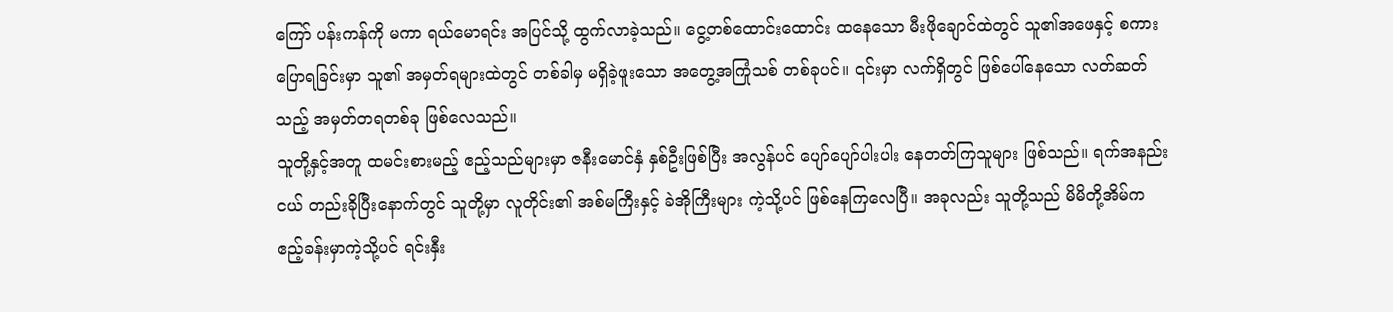ကြော် ပန်းကန်ကို မကာ ရယ်မောရင်း အပြင်သို့ ထွက်လာခဲ့သည်။ ငွေ့တစ်ထောင်းထောင်း ထနေသော မီးဖိုချောင်ထဲတွင် သူ၏အဖေနှင့် စကားပြောရခြင်းမှာ သူ၏ အမှတ်ရများထဲတွင် တစ်ခါမှ မရှိခဲ့ဖူးသော အတွေ့အကြုံသစ် တစ်ခုပင်။ ၎င်းမှာ လက်ရှိတွင် ဖြစ်ပေါ်နေသော လတ်ဆတ်သည့် အမှတ်တရတစ်ခု ဖြစ်လေသည်။
သူတို့နှင့်အတူ ထမင်းစားမည့် ဧည့်သည်များမှာ ဇနီးမောင်နှံ နှစ်ဦးဖြစ်ပြီး အလွန်ပင် ပျော်ပျော်ပါးပါး နေတတ်ကြသူများ ဖြစ်သည်။ ရက်အနည်းငယ် တည်းခိုပြီးနောက်တွင် သူတို့မှာ လူတိုင်း၏ အစ်မကြီးနှင့် ခဲအိုကြီးများ ကဲ့သို့ပင် ဖြစ်နေကြလေပြီ။ အခုလည်း သူတို့သည် မိမိတို့အိမ်က ဧည့်ခန်းမှာကဲ့သို့ပင် ရင်းနှီး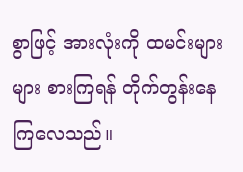စွာဖြင့် အားလုံးကို ထမင်းများများ စားကြရန် တိုက်တွန်းနေကြလေသည်။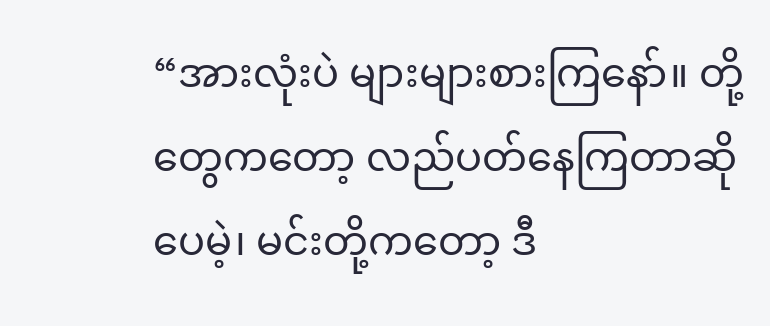“အားလုံးပဲ များများစားကြနော်။ တို့တွေကတော့ လည်ပတ်နေကြတာဆိုပေမဲ့၊ မင်းတို့ကတော့ ဒီ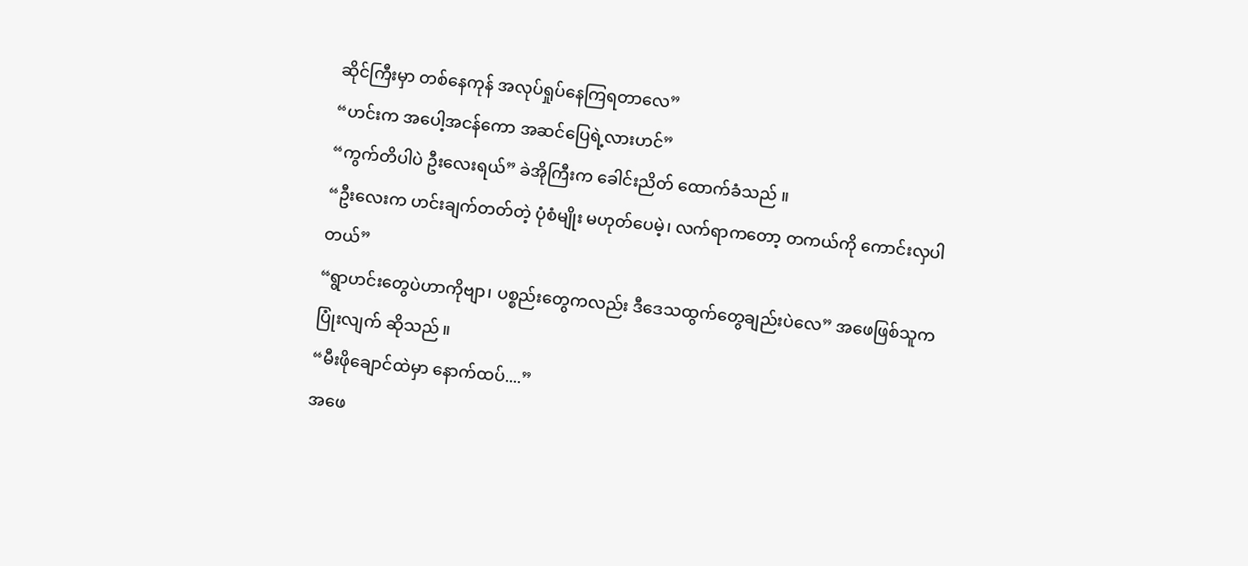ဆိုင်ကြီးမှာ တစ်နေကုန် အလုပ်ရှုပ်နေကြရတာလေ”
“ဟင်းက အပေါ့အငန်ကော အဆင်ပြေရဲ့လားဟင်”
“ကွက်တိပါပဲ ဦးလေးရယ်” ခဲအိုကြီးက ခေါင်းညိတ် ထောက်ခံသည် ။
“ဦးလေးက ဟင်းချက်တတ်တဲ့ ပုံစံမျိုး မဟုတ်ပေမဲ့၊ လက်ရာကတော့ တကယ်ကို ကောင်းလှပါတယ်”
“ရွာဟင်းတွေပဲဟာကိုဗျာ၊ ပစ္စည်းတွေကလည်း ဒီဒေသထွက်တွေချည်းပဲလေ” အဖေဖြစ်သူက ပြုံးလျက် ဆိုသည် ။
“မီးဖိုချောင်ထဲမှာ နောက်ထပ်....”
အဖေ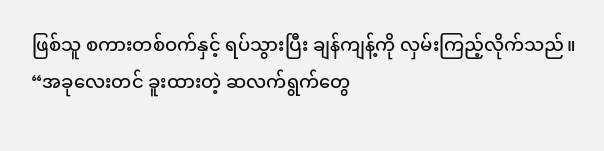ဖြစ်သူ စကားတစ်ဝက်နှင့် ရပ်သွားပြီး ချန်ကျန့်ကို လှမ်းကြည့်လိုက်သည်။
“အခုလေးတင် ခူးထားတဲ့ ဆလက်ရွက်တွေ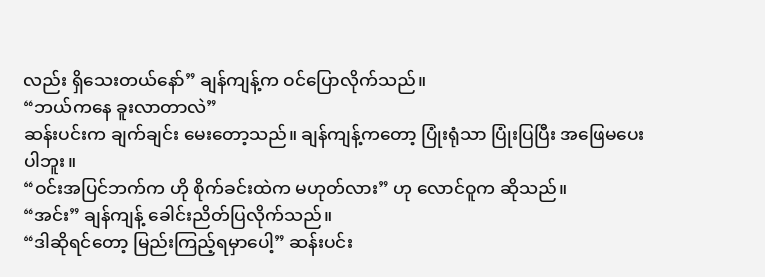လည်း ရှိသေးတယ်နော်” ချန်ကျန့်က ဝင်ပြောလိုက်သည်။
“ဘယ်ကနေ ခူးလာတာလဲ”
ဆန်းပင်းက ချက်ချင်း မေးတော့သည်။ ချန်ကျန့်ကတော့ ပြုံးရုံသာ ပြုံးပြပြီး အဖြေမပေးပါဘူး။
“ဝင်းအပြင်ဘက်က ဟို စိုက်ခင်းထဲက မဟုတ်လား” ဟု လောင်ဝူက ဆိုသည်။
“အင်း” ချန်ကျန့် ခေါင်းညိတ်ပြလိုက်သည်။
“ဒါဆိုရင်တော့ မြည်းကြည့်ရမှာပေါ့” ဆန်းပင်း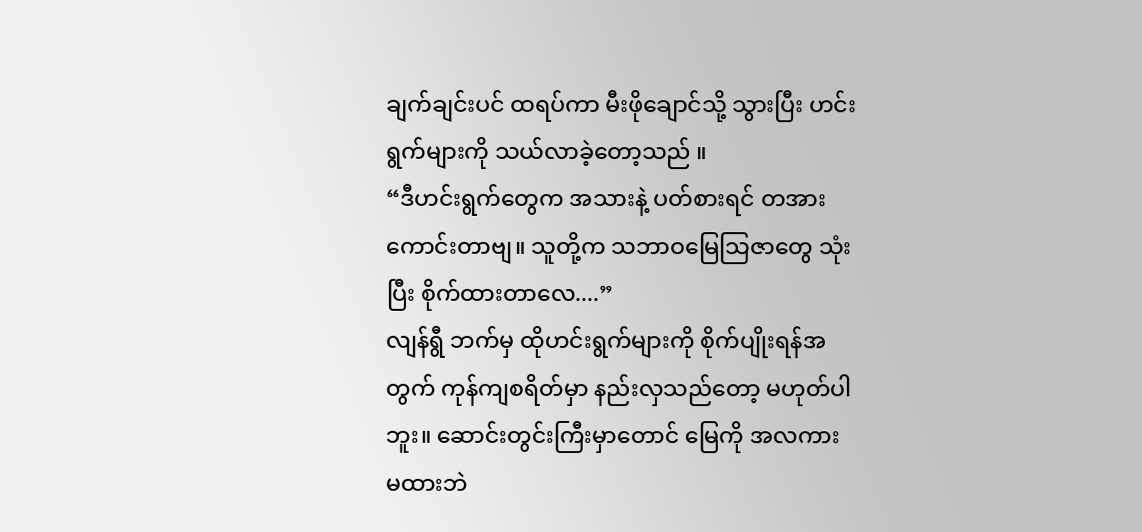ချက်ချင်းပင် ထရပ်ကာ မီးဖိုချောင်သို့ သွားပြီး ဟင်းရွက်များကို သယ်လာခဲ့တော့သည် ။
“ဒီဟင်းရွက်တွေက အသားနဲ့ ပတ်စားရင် တအားကောင်းတာဗျ။ သူတို့က သဘာဝမြေသြဇာတွေ သုံးပြီး စိုက်ထားတာလေ....”
လျန်ရွီ ဘက်မှ ထိုဟင်းရွက်များကို စိုက်ပျိုးရန်အတွက် ကုန်ကျစရိတ်မှာ နည်းလှသည်တော့ မဟုတ်ပါဘူး။ ဆောင်းတွင်းကြီးမှာတောင် မြေကို အလကား မထားဘဲ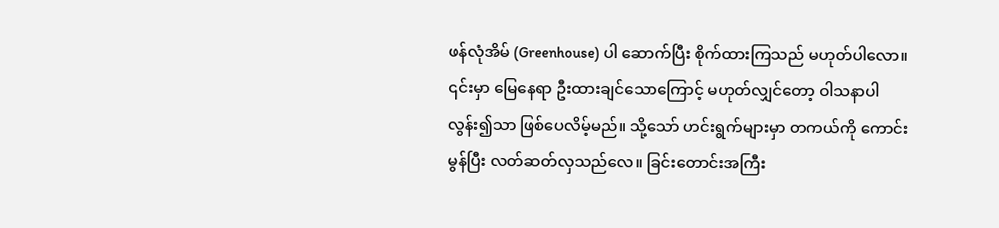ဖန်လုံအိမ် (Greenhouse) ပါ ဆောက်ပြီး စိုက်ထားကြသည် မဟုတ်ပါလော။ ၎င်းမှာ မြေနေရာ ဦးထားချင်သောကြောင့် မဟုတ်လျှင်တော့ ဝါသနာပါလွန်း၍သာ ဖြစ်ပေလိမ့်မည်။ သို့သော် ဟင်းရွက်များမှာ တကယ်ကို ကောင်းမွန်ပြီး လတ်ဆတ်လှသည်လေ။ ခြင်းတောင်းအကြီး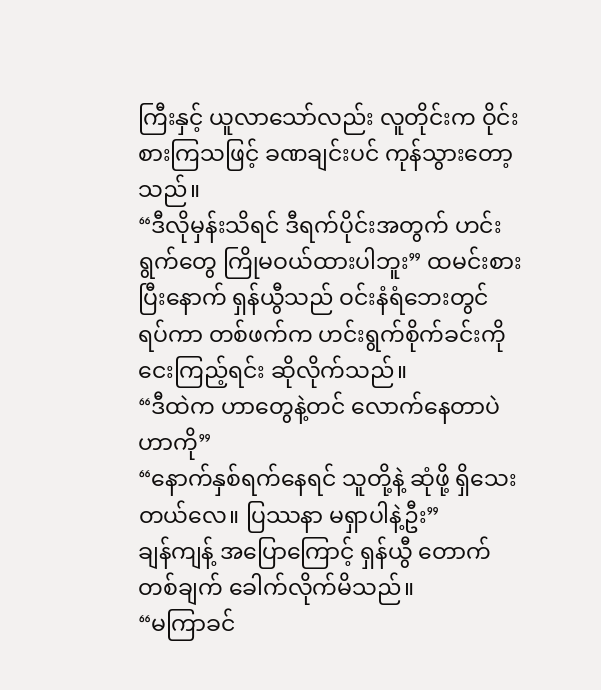ကြီးနှင့် ယူလာသော်လည်း လူတိုင်းက ဝိုင်းစားကြသဖြင့် ခဏချင်းပင် ကုန်သွားတော့သည်။
“ဒီလိုမှန်းသိရင် ဒီရက်ပိုင်းအတွက် ဟင်းရွက်တွေ ကြိုမဝယ်ထားပါဘူး” ထမင်းစားပြီးနောက် ရှန်ယွီသည် ဝင်းနံရံဘေးတွင် ရပ်ကာ တစ်ဖက်က ဟင်းရွက်စိုက်ခင်းကို ငေးကြည့်ရင်း ဆိုလိုက်သည်။
“ဒီထဲက ဟာတွေနဲ့တင် လောက်နေတာပဲဟာကို”
“နောက်နှစ်ရက်နေရင် သူတို့နဲ့ ဆုံဖို့ ရှိသေးတယ်လေ။ ပြဿနာ မရှာပါနဲ့ဦး”
ချန်ကျန့် အပြောကြောင့် ရှန်ယွီ တောက်တစ်ချက် ခေါက်လိုက်မိသည်။
“မကြာခင်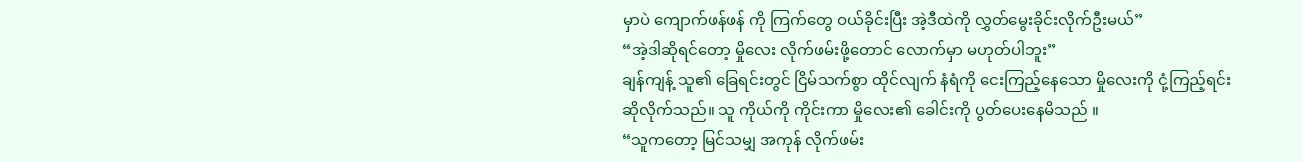မှာပဲ ကျောက်ဖန်ဖန် ကို ကြက်တွေ ဝယ်ခိုင်းပြီး အဲ့ဒီထဲကို လွှတ်မွေးခိုင်းလိုက်ဦးမယ်”
“အဲ့ဒါဆိုရင်တော့ မှိုလေး လိုက်ဖမ်းဖို့တောင် လောက်မှာ မဟုတ်ပါဘူး”
ချန်ကျန့် သူ၏ ခြေရင်းတွင် ငြိမ်သက်စွာ ထိုင်လျက် နံရံကို ငေးကြည့်နေသော မှိုလေးကို ငုံ့ကြည့်ရင်း ဆိုလိုက်သည်။ သူ ကိုယ်ကို ကိုင်းကာ မှိုလေး၏ ခေါင်းကို ပွတ်ပေးနေမိသည် ။
“သူကတော့ မြင်သမျှ အကုန် လိုက်ဖမ်း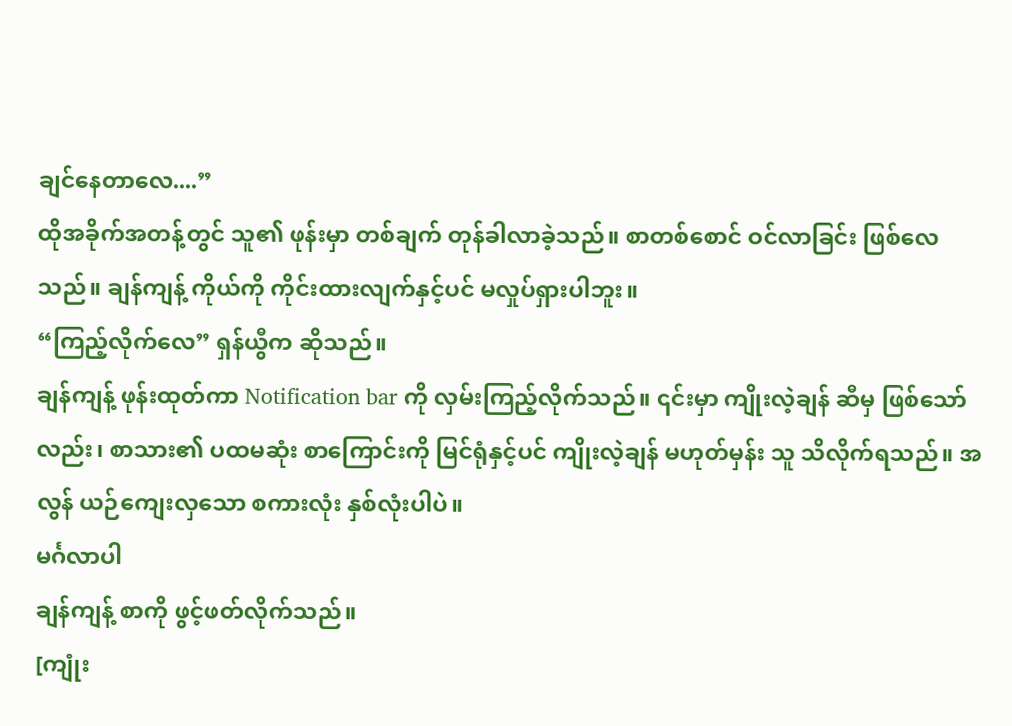ချင်နေတာလေ....”
ထိုအခိုက်အတန့်တွင် သူ၏ ဖုန်းမှာ တစ်ချက် တုန်ခါလာခဲ့သည်။ စာတစ်စောင် ဝင်လာခြင်း ဖြစ်လေသည်။ ချန်ကျန့် ကိုယ်ကို ကိုင်းထားလျက်နှင့်ပင် မလှုပ်ရှားပါဘူး။
“ကြည့်လိုက်လေ” ရှန်ယွီက ဆိုသည်။
ချန်ကျန့် ဖုန်းထုတ်ကာ Notification bar ကို လှမ်းကြည့်လိုက်သည်။ ၎င်းမှာ ကျိုးလဲ့ချန် ဆီမှ ဖြစ်သော်လည်း၊ စာသား၏ ပထမဆုံး စာကြောင်းကို မြင်ရုံနှင့်ပင် ကျိုးလဲ့ချန် မဟုတ်မှန်း သူ သိလိုက်ရသည်။ အလွန် ယဉ်ကျေးလှသော စကားလုံး နှစ်လုံးပါပဲ။
မင်္ဂလာပါ
ချန်ကျန့် စာကို ဖွင့်ဖတ်လိုက်သည်။
[ကျုံး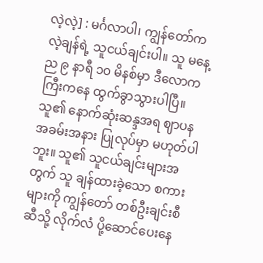လဲ့လဲ့] : မင်္ဂလာပါ၊ ကျွန်တော်က လဲ့ချန်ရဲ့ သူငယ်ချင်းပါ။ သူ မနေ့ည ၉ နာရီ ၁၀ မိနစ်မှာ ဒီလောကကြီးကနေ ထွက်ခွာသွားပါပြီ။ သူ၏ နောက်ဆုံးဆန္ဒအရ ဈာပန အခမ်းအနား ပြုလုပ်မှာ မဟုတ်ပါဘူး။ သူ၏ သူငယ်ချင်းများအတွက် သူ ချန်ထားခဲ့သော စကားများကို ကျွန်တော် တစ်ဦးချင်းစီဆီသို့ လိုက်လံ ပို့ဆောင်ပေးနေ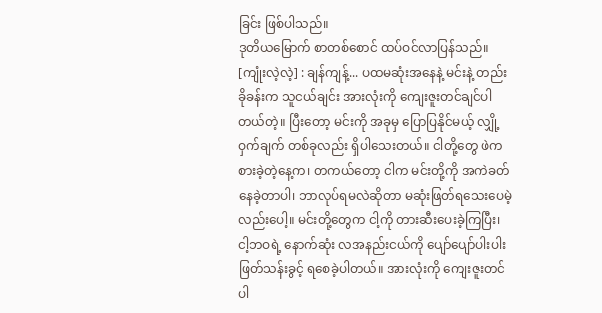ခြင်း ဖြစ်ပါသည်။
ဒုတိယမြောက် စာတစ်စောင် ထပ်ဝင်လာပြန်သည်။
[ကျုံးလဲ့လဲ့] : ချန်ကျန့်... ပထမဆုံးအနေနဲ့ မင်းနဲ့ တည်းခိုခန်းက သူငယ်ချင်း အားလုံးကို ကျေးဇူးတင်ချင်ပါတယ်တဲ့။ ပြီးတော့ မင်းကို အခုမှ ပြောပြနိုင်မယ့် လျှို့ဝှက်ချက် တစ်ခုလည်း ရှိပါသေးတယ်။ ငါတို့တွေ ဖဲကစားခဲ့တဲ့နေ့က၊ တကယ်တော့ ငါက မင်းတို့ကို အကဲခတ်နေခဲ့တာပါ၊ ဘာလုပ်ရမလဲဆိုတာ မဆုံးဖြတ်ရသေးပေမဲ့လည်းပေါ့။ မင်းတို့တွေက ငါ့ကို တားဆီးပေးခဲ့ကြပြီး၊ ငါ့ဘဝရဲ့ နောက်ဆုံး လအနည်းငယ်ကို ပျော်ပျော်ပါးပါး ဖြတ်သန်းခွင့် ရစေခဲ့ပါတယ်။ အားလုံးကို ကျေးဇူးတင်ပါ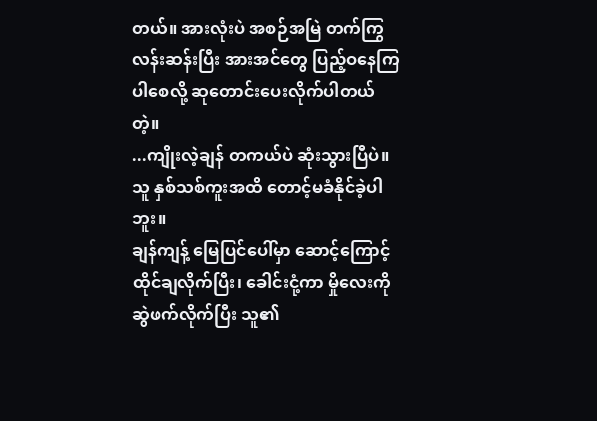တယ်။ အားလုံးပဲ အစဉ်အမြဲ တက်ကြွ လန်းဆန်းပြီး အားအင်တွေ ပြည့်ဝနေကြပါစေလို့ ဆုတောင်းပေးလိုက်ပါတယ်တဲ့။
...ကျိုးလဲ့ချန် တကယ်ပဲ ဆုံးသွားပြီပဲ။
သူ နှစ်သစ်ကူးအထိ တောင့်မခံနိုင်ခဲ့ပါဘူး။
ချန်ကျန့် မြေပြင်ပေါ်မှာ ဆောင့်ကြောင့်ထိုင်ချလိုက်ပြီး၊ ခေါင်းငုံ့ကာ မှိုလေးကို ဆွဲဖက်လိုက်ပြီး သူ၏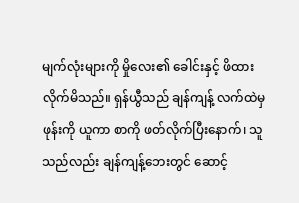မျက်လုံးများကို မှိုလေး၏ ခေါင်းနှင့် ဖိထားလိုက်မိသည်။ ရှန်ယွီသည် ချန်ကျန့် လက်ထဲမှ ဖုန်းကို ယူကာ စာကို ဖတ်လိုက်ပြီးနောက်၊ သူသည်လည်း ချန်ကျန့်ဘေးတွင် ဆောင့်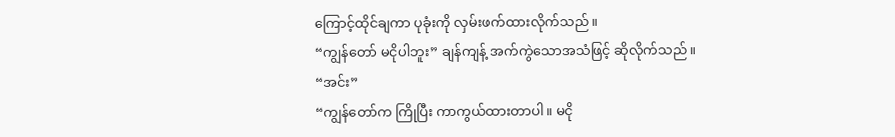ကြောင့်ထိုင်ချကာ ပုခုံးကို လှမ်းဖက်ထားလိုက်သည်။
“ကျွန်တော် မငိုပါဘူး” ချန်ကျန့် အက်ကွဲသောအသံဖြင့် ဆိုလိုက်သည်။
“အင်း”
“ကျွန်တော်က ကြိုပြီး ကာကွယ်ထားတာပါ။ မငို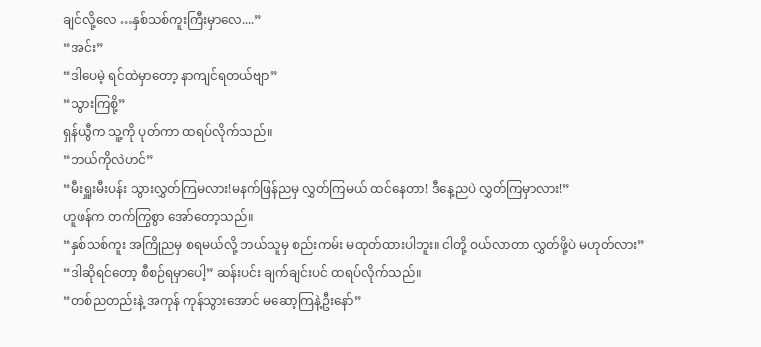ချင်လို့လေ …နှစ်သစ်ကူးကြီးမှာလေ....”
“အင်း”
“ဒါပေမဲ့ ရင်ထဲမှာတော့ နာကျင်ရတယ်ဗျာ”
“သွားကြစို့”
ရှန်ယွီက သူ့ကို ပုတ်ကာ ထရပ်လိုက်သည်။
“ဘယ်ကိုလဲဟင်”
“မီးရှူးမီးပန်း သွားလွှတ်ကြမလား!မနက်ဖြန်ညမှ လွှတ်ကြမယ် ထင်နေတာ! ဒီနေ့ညပဲ လွှတ်ကြမှာလား!”
ဟူဖန်က တက်ကြွစွာ အော်တော့သည်။
“နှစ်သစ်ကူး အကြိုညမှ စရမယ်လို့ ဘယ်သူမှ စည်းကမ်း မထုတ်ထားပါဘူး။ ငါတို့ ဝယ်လာတာ လွှတ်ဖို့ပဲ မဟုတ်လား”
“ဒါဆိုရင်တော့ စီစဉ်ရမှာပေါ့” ဆန်းပင်း ချက်ချင်းပင် ထရပ်လိုက်သည်။
“တစ်ညတည်းနဲ့ အကုန် ကုန်သွားအောင် မဆော့ကြနဲ့ဦးနော်”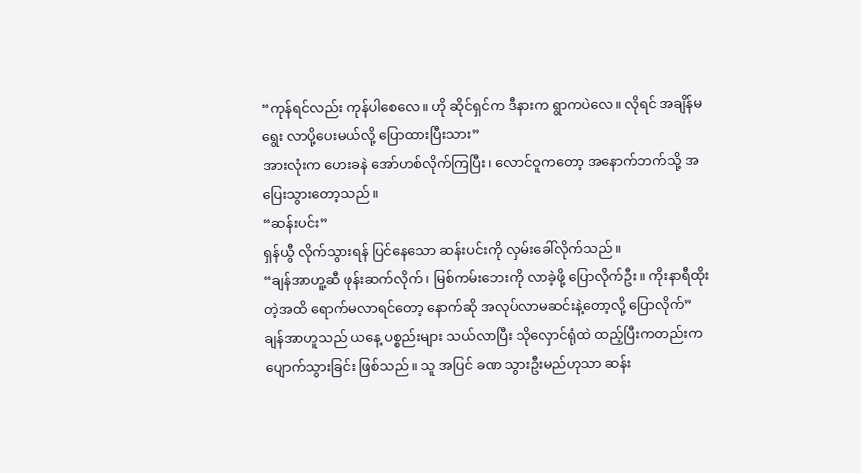“ကုန်ရင်လည်း ကုန်ပါစေလေ။ ဟို ဆိုင်ရှင်က ဒီနားက ရွာကပဲလေ။ လိုရင် အချိန်မရွေး လာပို့ပေးမယ်လို့ ပြောထားပြီးသား”
အားလုံးက ဟေးခနဲ အော်ဟစ်လိုက်ကြပြီး၊ လောင်ဝူကတော့ အနောက်ဘက်သို့ အပြေးသွားတော့သည်။
“ဆန်းပင်း”
ရှန်ယွီ လိုက်သွားရန် ပြင်နေသော ဆန်းပင်းကို လှမ်းခေါ်လိုက်သည်။
“ချန်အာဟူ့ဆီ ဖုန်းဆက်လိုက်၊ မြစ်ကမ်းဘေးကို လာခဲ့ဖို့ ပြောလိုက်ဦး။ ကိုးနာရီထိုးတဲ့အထိ ရောက်မလာရင်တော့ နောက်ဆို အလုပ်လာမဆင်းနဲ့တော့လို့ ပြောလိုက်”
ချန်အာဟူသည် ယနေ့ ပစ္စည်းများ သယ်လာပြီး သိုလှောင်ရုံထဲ ထည့်ပြီးကတည်းက ပျောက်သွားခြင်း ဖြစ်သည်။ သူ အပြင် ခဏ သွားဦးမည်ဟုသာ ဆန်း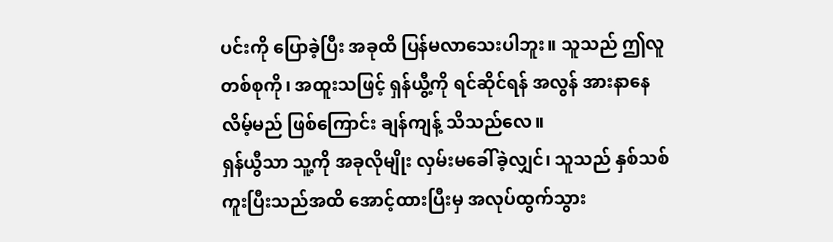ပင်းကို ပြောခဲ့ပြီး အခုထိ ပြန်မလာသေးပါဘူး။ သူသည် ဤလူတစ်စုကို၊ အထူးသဖြင့် ရှန်ယွီ့ကို ရင်ဆိုင်ရန် အလွန် အားနာနေလိမ့်မည် ဖြစ်ကြောင်း ချန်ကျန့် သိသည်လေ။
ရှန်ယွီသာ သူ့ကို အခုလိုမျိုး လှမ်းမခေါ်ခဲ့လျှင်၊ သူသည် နှစ်သစ်ကူးပြီးသည်အထိ အောင့်ထားပြီးမှ အလုပ်ထွက်သွား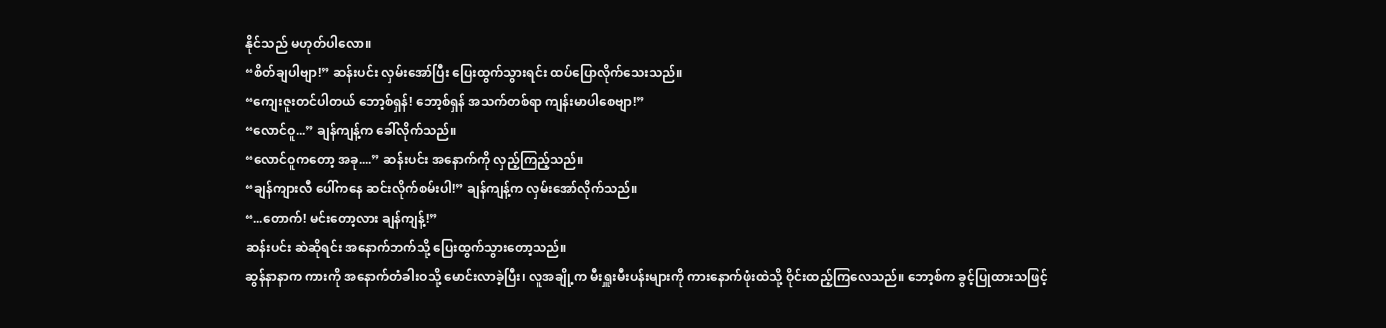နိုင်သည် မဟုတ်ပါလော။
“စိတ်ချပါဗျာ!” ဆန်းပင်း လှမ်းအော်ပြီး ပြေးထွက်သွားရင်း ထပ်ပြောလိုက်သေးသည်။
“ကျေးဇူးတင်ပါတယ် ဘော့စ်ရှန်! ဘော့စ်ရှန် အသက်တစ်ရာ ကျန်းမာပါစေဗျာ!”
“လောင်ဝူ...” ချန်ကျန့်က ခေါ်လိုက်သည်။
“လောင်ဝူကတော့ အခု....” ဆန်းပင်း အနောက်ကို လှည့်ကြည့်သည်။
“ချန်ကျားလီ ပေါ်ကနေ ဆင်းလိုက်စမ်းပါ!” ချန်ကျန့်က လှမ်းအော်လိုက်သည်။
“...တောက်! မင်းတော့လား ချန်ကျန့်!”
ဆန်းပင်း ဆဲဆိုရင်း အနောက်ဘက်သို့ ပြေးထွက်သွားတော့သည်။
ဆွန်နာနာက ကားကို အနောက်တံခါးဝသို့ မောင်းလာခဲ့ပြီး၊ လူအချို့က မီးရှူးမီးပန်းများကို ကားနောက်ဖုံးထဲသို့ ဝိုင်းထည့်ကြလေသည်။ ဘော့စ်က ခွင့်ပြုထားသဖြင့်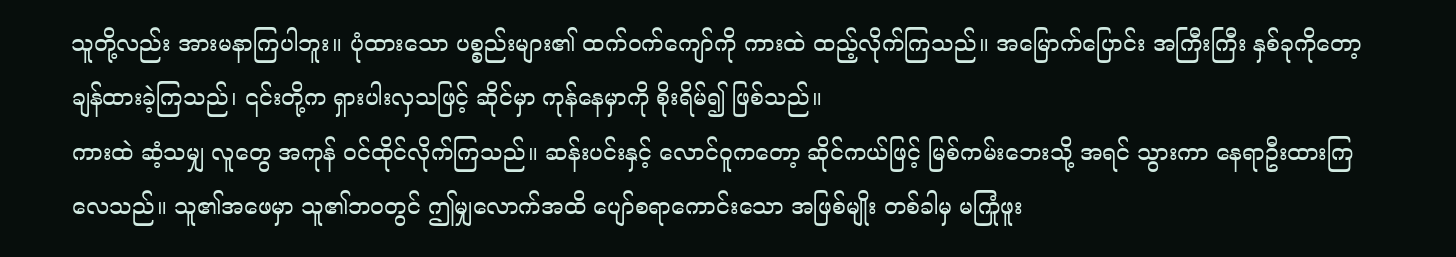သူတို့လည်း အားမနာကြပါဘူး။ ပုံထားသော ပစ္စည်းများ၏ ထက်ဝက်ကျော်ကို ကားထဲ ထည့်လိုက်ကြသည်။ အမြောက်ပြောင်း အကြီးကြီး နှစ်ခုကိုတော့ ချန်ထားခဲ့ကြသည်၊ ၎င်းတို့က ရှားပါးလှသဖြင့် ဆိုင်မှာ ကုန်နေမှာကို စိုးရိမ်၍ ဖြစ်သည်။
ကားထဲ ဆံ့သမျှ လူတွေ အကုန် ဝင်ထိုင်လိုက်ကြသည်။ ဆန်းပင်းနှင့် လောင်ဝူကတော့ ဆိုင်ကယ်ဖြင့် မြစ်ကမ်းဘေးသို့ အရင် သွားကာ နေရာဦးထားကြလေသည်။ သူ၏အဖေမှာ သူ၏ဘဝတွင် ဤမျှလောက်အထိ ပျော်စရာကောင်းသော အဖြစ်မျိုး တစ်ခါမှ မကြုံဖူး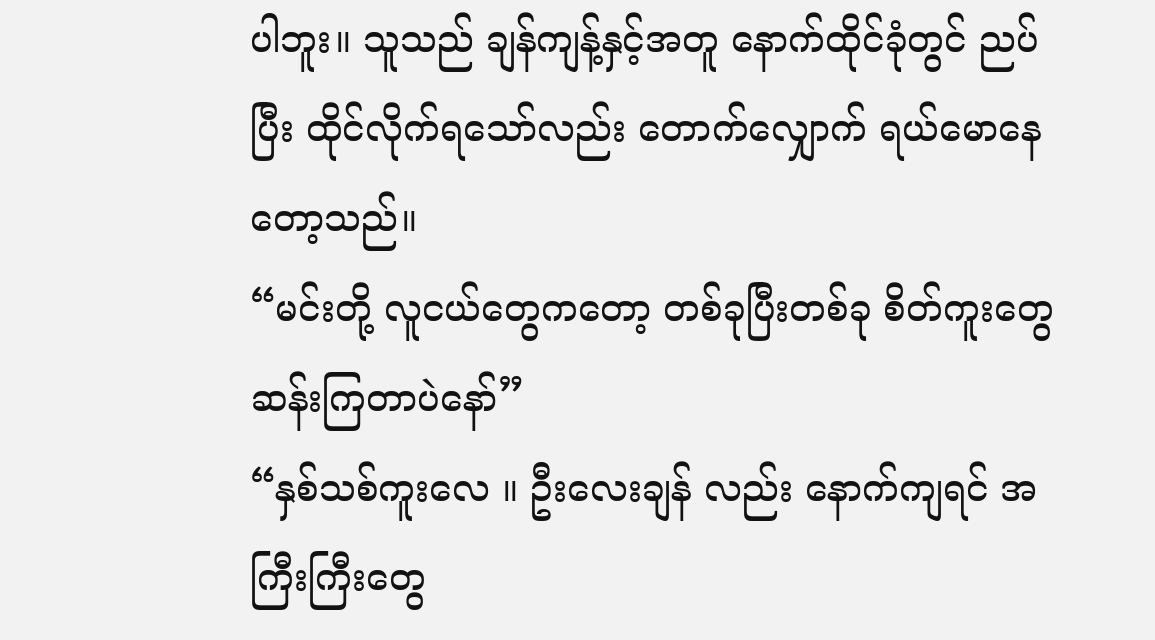ပါဘူး။ သူသည် ချန်ကျန့်နှင့်အတူ နောက်ထိုင်ခုံတွင် ညပ်ပြီး ထိုင်လိုက်ရသော်လည်း တောက်လျှောက် ရယ်မောနေတော့သည်။
“မင်းတို့ လူငယ်တွေကတော့ တစ်ခုပြီးတစ်ခု စိတ်ကူးတွေ ဆန်းကြတာပဲနော်”
“နှစ်သစ်ကူးလေ ။ ဦးလေးချန် လည်း နောက်ကျရင် အကြီးကြီးတွေ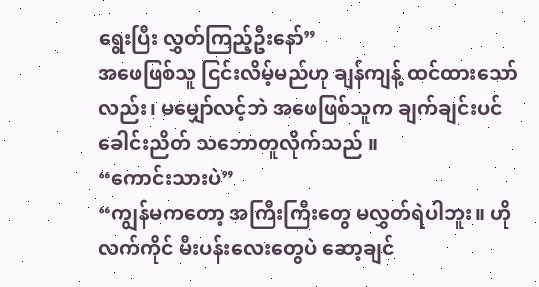ရွေးပြီး လွှတ်ကြည့်ဦးနော်”
အဖေဖြစ်သူ ငြင်းလိမ့်မည်ဟု ချန်ကျန့် ထင်ထားသော်လည်း၊ မမျှော်လင့်ဘဲ အဖေဖြစ်သူက ချက်ချင်းပင် ခေါင်းညိတ် သဘောတူလိုက်သည် ။
“ကောင်းသားပဲ”
“ကျွန်မကတော့ အကြီးကြီးတွေ မလွှတ်ရဲပါဘူး။ ဟို လက်ကိုင် မီးပန်းလေးတွေပဲ ဆော့ချင်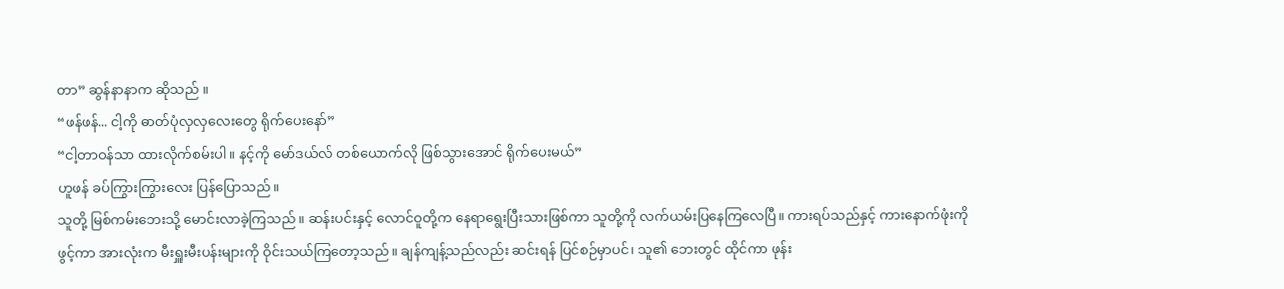တာ” ဆွန်နာနာက ဆိုသည် ။
“ဖန်ဖန်... ငါ့ကို ဓာတ်ပုံလှလှလေးတွေ ရိုက်ပေးနော်”
“ငါ့တာဝန်သာ ထားလိုက်စမ်းပါ။ နင့်ကို မော်ဒယ်လ် တစ်ယောက်လို ဖြစ်သွားအောင် ရိုက်ပေးမယ်”
ဟူဖန် ခပ်ကြွားကြွားလေး ပြန်ပြောသည်။
သူတို့ မြစ်ကမ်းဘေးသို့ မောင်းလာခဲ့ကြသည်။ ဆန်းပင်းနှင့် လောင်ဝူတို့က နေရာရွေးပြီးသားဖြစ်ကာ သူတို့ကို လက်ယမ်းပြနေကြလေပြီ။ ကားရပ်သည်နှင့် ကားနောက်ဖုံးကို ဖွင့်ကာ အားလုံးက မီးရှူးမီးပန်းများကို ဝိုင်းသယ်ကြတော့သည်။ ချန်ကျန့်သည်လည်း ဆင်းရန် ပြင်စဉ်မှာပင်၊ သူ၏ ဘေးတွင် ထိုင်ကာ ဖုန်း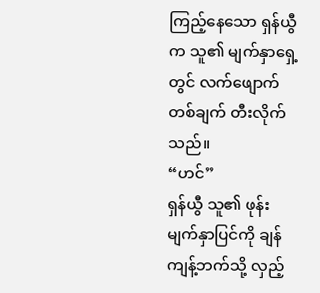ကြည့်နေသော ရှန်ယွီက သူ၏ မျက်နှာရှေ့တွင် လက်ဖျောက်တစ်ချက် တီးလိုက်သည်။
“ဟင်”
ရှန်ယွီ သူ၏ ဖုန်းမျက်နှာပြင်ကို ချန်ကျန့်ဘက်သို့ လှည့်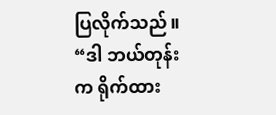ပြလိုက်သည်။
“ဒါ ဘယ်တုန်းက ရိုက်ထား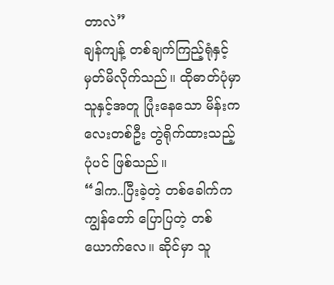တာလဲ”
ချန်ကျန့် တစ်ချက်ကြည့်ရုံနှင့် မှတ်မိလိုက်သည်။ ထိုဓာတ်ပုံမှာ သူနှင့်အတူ ပြုံးနေသော မိန်းကလေးတစ်ဦး တွဲရိုက်ထားသည့် ပုံပင် ဖြစ်သည်။
“ဒါက..ပြီးခဲ့တဲ့ တစ်ခေါက်က ကျွန်တော် ပြောပြတဲ့ တစ်ယောက်လေ။ ဆိုင်မှာ သူ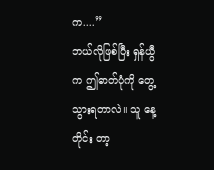က....”
ဘယ်လိုဖြစ်ပြီး ရှန်ယွီက ဤဓာတ်ပုံကို တွေ့သွားရတာလဲ။ သူ နေ့တိုင်း တာ့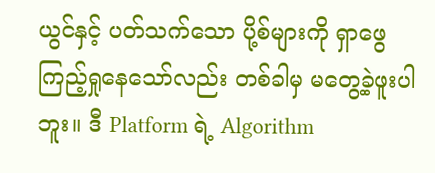ယွင်နှင့် ပတ်သက်သော ပို့စ်များကို ရှာဖွေကြည့်ရှုနေသော်လည်း တစ်ခါမှ မတွေ့ခဲ့ဖူးပါဘူး။ ဒီ Platform ရဲ့ Algorithm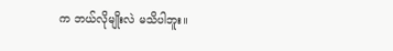က ဘယ်လိုမျိုးလဲ မသိပါဘူး။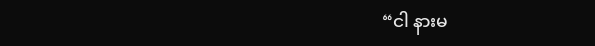“ငါ နားမ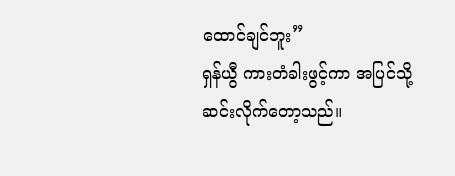ထောင်ချင်ဘူး”
ရှန်ယွီ ကားတံခါးဖွင့်ကာ အပြင်သို့ ဆင်းလိုက်တော့သည်။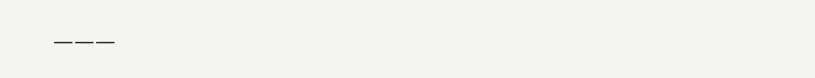___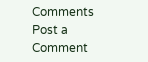Comments
Post a Comment